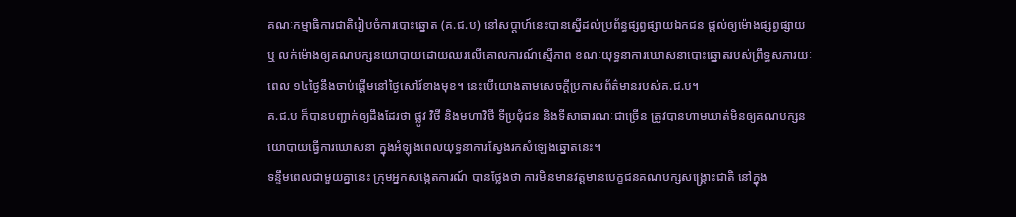គណៈកម្មាធិការជាតិរៀបចំការបោះឆ្នោត (គ.ជ.ប) នៅសប្តាហ៍នេះបានស្នើដល់ប្រព័ន្ធផ្សព្វផ្សាយឯកជន ផ្តល់ឲ្យម៉ោងផ្សព្វផ្សាយ ឬ លក់ម៉ោងឲ្យគណបក្សនយោបាយដោយឈរលើគោលការណ៍ស្មើភាព ខណៈយុទ្ធនាការឃោសនាបោះឆ្នោតរបស់ព្រឹទ្ធសភារយៈពេល ១៤ថ្ងៃនឹងចាប់ផ្តើមនៅថ្ងៃសៅរ៍ខាងមុខ។ នេះបើយោងតាមសេចក្តីប្រកាសព័ត៌មានរបស់គ.ជ.ប។
គ.ជ.ប ក៏បានបញ្ជាក់ឲ្យដឹងដែរថា ផ្លូវ វិថី និងមហាវិថី ទីប្រជុំជន និងទីសាធារណៈជាច្រើន ត្រូវបានហាមឃាត់មិនឲ្យគណបក្សនយោបាយធ្វើការឃោសនា ក្នុងអំឡុងពេលយុទ្ធនាការស្វែងរកសំឡេងឆ្នោតនេះ។
ទន្ទឹមពេលជាមួយគ្នានេះ ក្រុមអ្នកសង្កេតការណ៍ បានថ្លែងថា ការមិនមានវត្តមានបេក្ខជនគណបក្សសង្គ្រោះជាតិ នៅក្នុង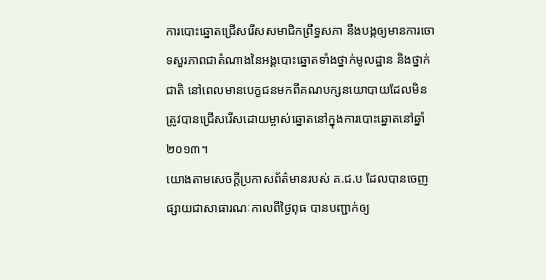ការបោះឆ្នោតជ្រើសរើសសមាជិកព្រឹទ្ធសភា នឹងបង្កឲ្យមានការចោទសួរភាពជាតំណាងនៃអង្គបោះឆ្នោតទាំងថ្នាក់មូលដ្ឋាន និងថ្នាក់ជាតិ នៅពេលមានបេក្ខជនមកពីគណបក្សនយោបាយដែលមិនត្រូវបានជ្រើសរើសដោយម្ចាស់ឆ្នោតនៅក្នុងការបោះឆ្នោតនៅឆ្នាំ ២០១៣។
យោងតាមសេចក្តីប្រកាសព័ត៌មានរបស់ គ.ជ.ប ដែលបានចេញផ្សាយជាសាធារណៈកាលពីថ្ងៃពុធ បានបញ្ជាក់ឲ្យ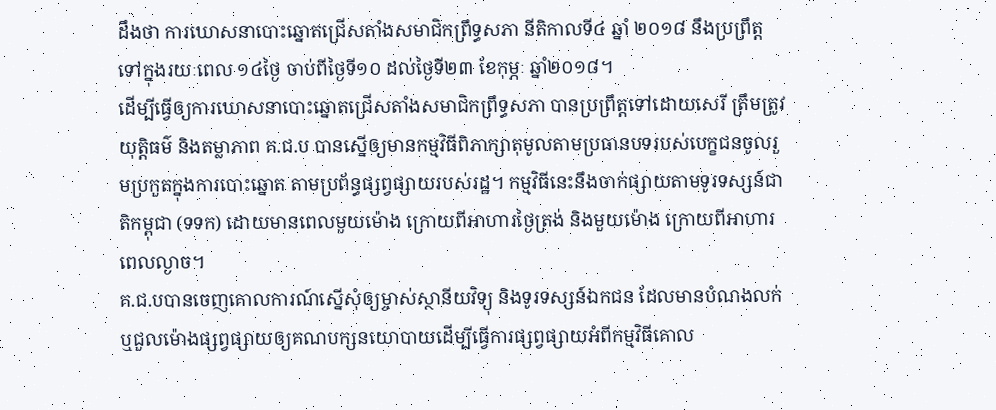ដឹងថា ការឃោសនាបោះឆ្នោតជ្រើសតាំងសមាជិកព្រឹទ្ធសភា នីតិកាលទី៤ ឆ្នាំ ២០១៨ នឹងប្រព្រឹត្តទៅក្នុងរយៈពេល ១៤ថ្ងៃ ចាប់ពីថ្ងៃទី១០ ដល់ថ្ងៃទី២៣ ខែកុម្ភៈ ឆ្នាំ២០១៨។
ដើម្បីធ្វើឲ្យការឃោសនាបោះឆ្នោតជ្រើសតាំងសមាជិកព្រឹទ្ធសភា បានប្រព្រឹត្តទៅដោយសេរី ត្រឹមត្រូវ យុត្តិធម៌ និងតម្លាភាព គ.ជ.ប បានស្នើឲ្យមានកម្មវិធីពិភាក្សាតុមូលតាមប្រធានបទរបស់បេក្ខជនចូលរួមប្រកួតក្នុងការបោះឆ្នោត តាមប្រព័ន្ធផ្សព្វផ្សាយរបស់រដ្ឋ។ កម្មវិធីនេះនឹងចាក់ផ្សាយតាមទូរទស្សន៍ជាតិកម្ពុជា (ទទក) ដោយមានពេលមួយម៉ោង ក្រោយពីអាហារថ្ងៃត្រង់ និងមួយម៉ោង ក្រោយពីអាហារពេលល្ងាច។
គ.ជ.បបានចេញគោលការណ៍ស្នើសុំឲ្យម្ចាស់ស្ថានីយវិទ្យុ និងទូរទស្សន៍ឯកជន ដែលមានបំណងលក់ ឬជួលម៉ោងផ្សព្វផ្សាយឲ្យគណបក្សនយោបាយដើម្បីធ្វើការផ្សព្វផ្សាយអំពីកម្មវិធីគោល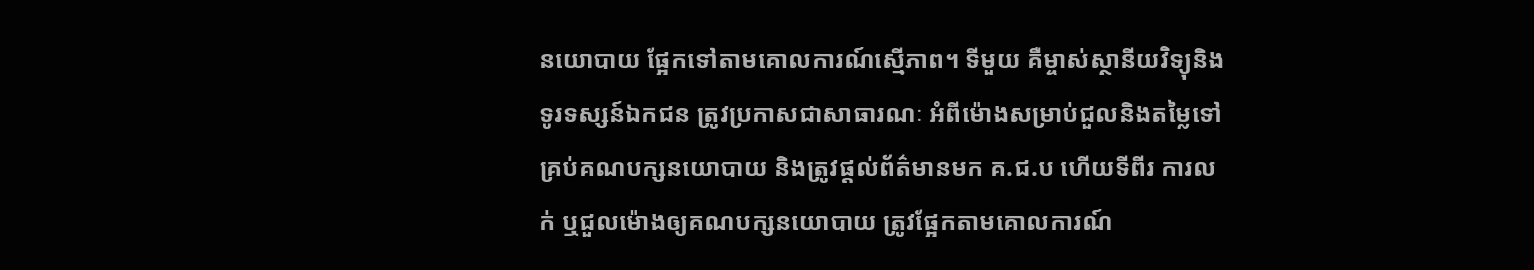នយោបាយ ផ្អែកទៅតាមគោលការណ៍ស្មើភាព។ ទីមួយ គឺម្ចាស់ស្ថានីយវិទ្យុនិងទូរទស្សន៍ឯកជន ត្រូវប្រកាសជាសាធារណៈ អំពីម៉ោងសម្រាប់ជួលនិងតម្លៃទៅគ្រប់គណបក្សនយោបាយ និងត្រូវផ្តល់ព័ត៌មានមក គ.ជ.ប ហើយទីពីរ ការលក់ ឬជួលម៉ោងឲ្យគណបក្សនយោបាយ ត្រូវផ្អែកតាមគោលការណ៍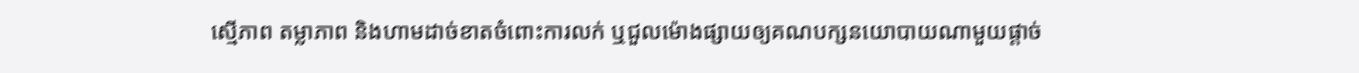ស្មើភាព តម្លាភាព និងហាមដាច់ខាតចំពោះការលក់ ឬជួលម៉ោងផ្សាយឲ្យគណបក្សនយោបាយណាមួយផ្តាច់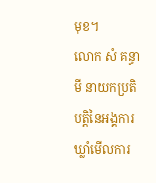មុខ។
លោក សំ គន្ធាមី នាយកប្រតិបត្តិនៃអង្គការឃ្លាំមើលការ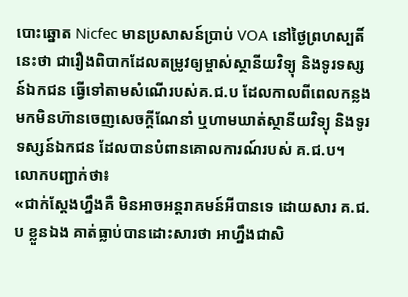បោះឆ្នោត Nicfec មានប្រសាសន៍ប្រាប់ VOA នៅថ្ងៃព្រហស្បតិ៍នេះថា ជារឿងពិបាកដែលតម្រូវឲ្យម្ចាស់ស្ថានីយវិទ្យុ និងទូរទស្សន៍ឯកជន ធ្វើទៅតាមសំណើរបស់គ.ជ.ប ដែលកាលពីពេលកន្លងមកមិនហ៊ានចេញសេចក្តីណែនាំ ឬហាមឃាត់ស្ថានីយវិទ្យុ និងទូរទស្សន៍ឯកជន ដែលបានបំពានគោលការណ៍របស់ គ.ជ.ប។
លោកបញ្ជាក់ថា៖
«ជាក់ស្តែងហ្នឹងគឺ មិនអាចអន្តរាគមន៍អីបានទេ ដោយសារ គ.ជ.ប ខ្លួនឯង គាត់ធ្លាប់បានដោះសារថា អាហ្នឹងជាសិ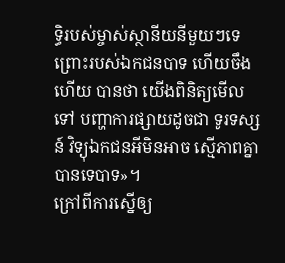ទ្ធិរបស់ម្ចាស់ស្ថានីយនីមួយៗទេ ព្រោះរបស់ឯកជនបាទ ហើយចឹងហើយ បានថា យើងពិនិត្យមើលទៅ បញ្ហាការផ្សាយដូចជា ទូរទស្សន៍ វិទ្យុឯកជនអីមិនអាច ស្មើភាពគ្នាបានទេបាទ»។
ក្រៅពីការស្នើឲ្យ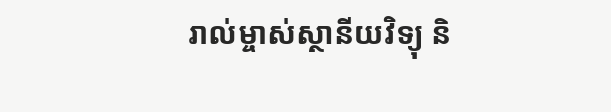រាល់ម្ចាស់ស្ថានីយវិទ្យុ និ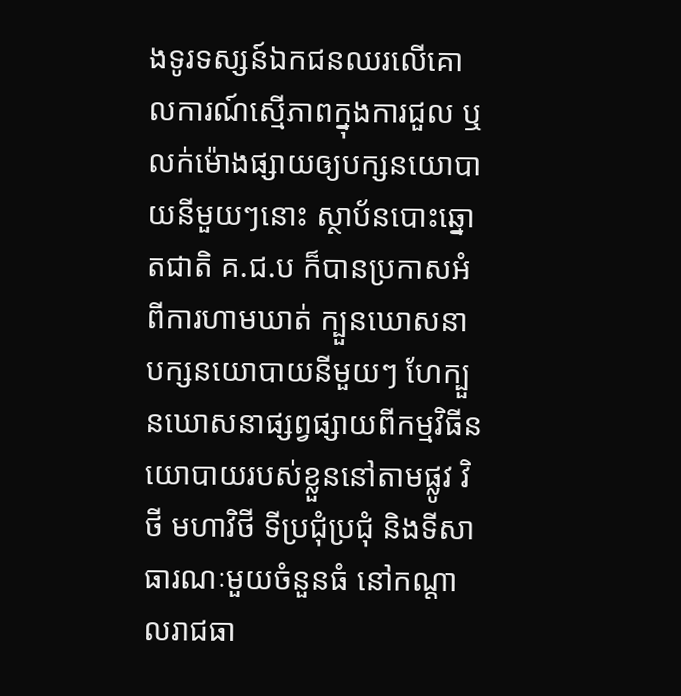ងទូរទស្សន៍ឯកជនឈរលើគោលការណ៍ស្មើភាពក្នុងការជួល ឬលក់ម៉ោងផ្សាយឲ្យបក្សនយោបាយនីមួយៗនោះ ស្ថាប័នបោះឆ្នោតជាតិ គ.ជ.ប ក៏បានប្រកាសអំពីការហាមឃាត់ ក្បួនឃោសនាបក្សនយោបាយនីមួយៗ ហែក្បួនឃោសនាផ្សព្វផ្សាយពីកម្មវិធីនយោបាយរបស់ខ្លួននៅតាមផ្លូវ វិថី មហាវិថី ទីប្រជុំប្រជុំ និងទីសាធារណៈមួយចំនួនធំ នៅកណ្តាលរាជធា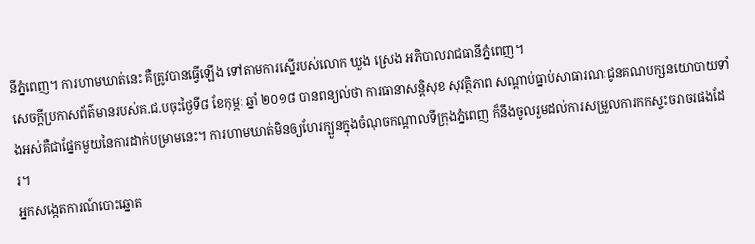នីភ្នំពេញ។ ការហាមឃាត់នេះ គឺត្រូវបានធ្វើឡើង ទៅតាមការស្នើរបស់លោក ឃួង ស្រេង អភិបាលរាជធានីភ្នំពេញ។
សេចក្តីប្រកាសព័ត៌មានរបស់គ.ជ.បចុះថ្ងៃទី៨ ខែកុម្ភៈ ឆ្នាំ ២០១៨ បានពន្យល់ថា ការធានាសន្តិសុខ សុវត្ថិភាព សណ្តាប់ធ្នាប់សាធារណៈជូនគណបក្សនយោបាយទាំងអស់គឺជាផ្នែកមួយនៃការដាក់បម្រាមនេះ។ ការហាមឃាត់មិនឲ្យហែរក្បួនក្នុងចំណុចកណ្តាលទីក្រុងភ្នំពេញ ក៏នឹងចូលរួមដល់ការសម្រួលការកកស្ទះចរាចរផងដែរ។
អ្នកសង្កេតការណ៍បោះឆ្នោត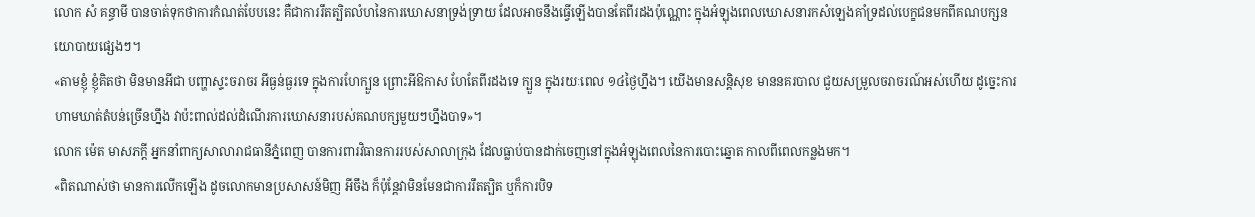លោក សំ គន្ធាមី បានចាត់ទុកថាការកំណត់បែបនេះ គឺជាការរឹតត្បិតលំហនៃការឃោសនាទ្រង់ទ្រាយ ដែលអាចនឹងធ្វើឡើងបានតែពីរដងប៉ុណ្ណោះ ក្នុងអំឡុងពេលឃោសនារកសំឡេងគាំទ្រដល់បេក្ខជនមកពីគណបក្សនយោបាយផ្សេងៗ។
«តាមខ្ញុំ ខ្ញុំគិតថា មិនមានអីជា បញ្ហាស្ទះចរាចរ អីធ្ងន់ធ្ងរទេ ក្នុងការហែក្បួន ព្រោះអីឱកាស ហែតែពីរដងទេ ក្បួន ក្នុងរយៈពេល ១៤ថ្ងៃហ្នឹង។ យើងមានសន្តិសុខ មាននគរបាល ជួយសម្រួលចរាចរណ៍អស់ហើយ ដូច្នេះការហាមឃាត់តំបន់ច្រើនហ្នឹង វាប៉ះពាល់ដល់ដំណើរការឃោសនារបស់គណបក្សមួយៗហ្នឹងបាទ»។
លោក ម៉េត មាសភក្តី អ្នកនាំពាក្យសាលារាជធានីភ្នំពេញ បានការពារវិធានការរបស់សាលាក្រុង ដែលធ្លាប់បានដាក់ចេញនៅក្នុងអំឡុងពេលនៃការបោះឆ្នោត កាលពីពេលកន្លងមក។
«ពិតណាស់ថា មានការលើកឡើង ដូចលោកមានប្រសាសន៍មិញ អីចឹង ក៏ប៉ុន្តែវាមិនមែនជាការរឹតត្បិត ឬក៏ការបិទ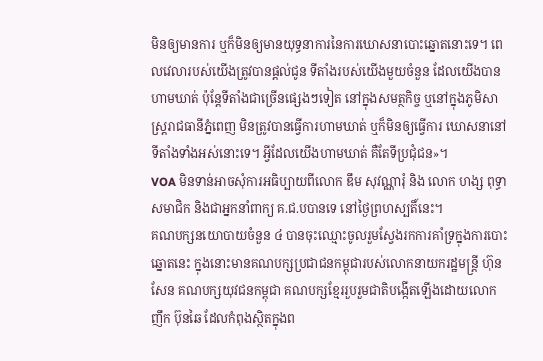មិនឲ្យមានការ ឬក៏មិនឲ្យមានយុទ្ធនាការនៃការឃោសនាបោះឆ្នោតនោះទេ។ ពេលវេលារបស់យើងត្រូវបានផ្តល់ជូន ទីតាំងរបស់យើងមួយចំនួន ដែលយើងបានហាមឃាត់ ប៉ុន្តែទីតាំងជាច្រើនផ្សេងៗទៀត នៅក្នុងសមត្ថកិច្ច ឬនៅក្នុងភូមិសាស្ត្ររាជធានីភ្នំពេញ មិនត្រូវបានធ្វើការហាមឃាត់ ឬក៏មិនឲ្យធ្វើការ ឃោសនានៅទីតាំងទាំងអស់នោះទេ។ អ្វីដែលយើងហាមឃាត់ គឺតែទីប្រជុំជន»។
VOA មិនទាន់អាចសុំការអធិប្បាយពីលោក ឌឹម សុវណ្ណារុំ និង លោក ហង្ស ពុទ្ធា សមាជិក និងជាអ្នកនាំពាក្យ គ.ជ.បបានទេ នៅថ្ងៃព្រហស្បតិ៍នេះ។
គណបក្សនយោបាយចំនួន ៤ បានចុះឈ្មោះចូលរួមស្វែងរកការគាំទ្រក្នុងការបោះឆ្នោតនេះ ក្នុងនោះមានគណបក្សប្រជាជនកម្ពុជារបស់លោកនាយករដ្ឋមន្ត្រី ហ៊ុន សែន គណបក្សយុវជនកម្ពុជា គណបក្សខ្មែររួបរួមជាតិបង្កើតឡើងដោយលោក ញឹក ប៊ុនឆៃ ដែលកំពុងស្ថិតក្នុងព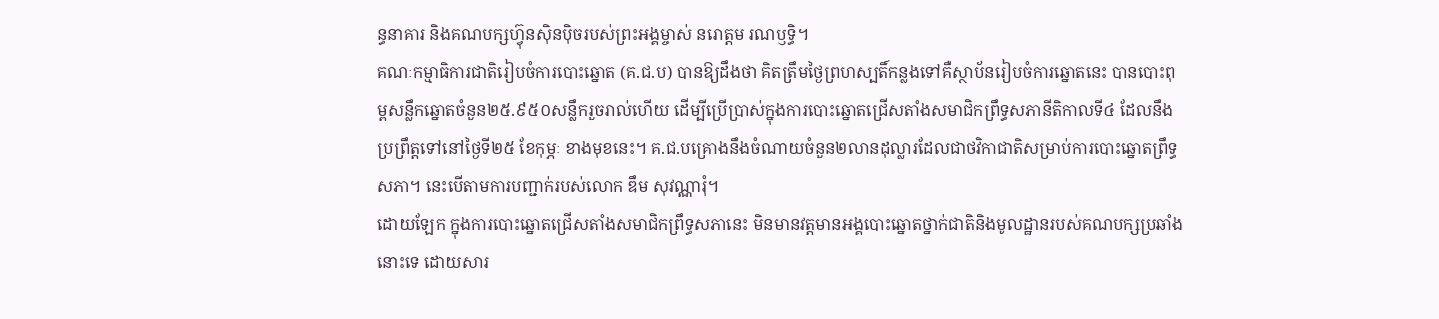ន្ធនាគារ និងគណបក្សហ៊្វុនស៊ិនប៉ិចរបស់ព្រះអង្គម្ចាស់ នរោត្តម រណឫទ្ធិ។
គណៈកម្មាធិការជាតិរៀបចំការបោះឆ្នោត (គ.ជ.ប) បានឱ្យដឹងថា គិតត្រឹមថ្ងៃព្រហស្បតិ៍កន្លងទៅគឺស្ថាប័នរៀបចំការឆ្នោតនេះ បានបោះពុម្ពសន្លឹកឆ្នោតចំនួន២៥.៩៥០សន្លឹករួចរាល់ហើយ ដើម្បីប្រើប្រាស់ក្នុងការបោះឆ្នោតជ្រើសតាំងសមាជិកព្រឹទ្ធសភានីតិកាលទី៤ ដែលនឹងប្រព្រឹត្តទៅនៅថ្ងៃទី២៥ ខែកុម្ភៈ ខាងមុខនេះ។ គ.ជ.បគ្រោងនឹងចំណាយចំនួន២លានដុល្លារដែលជាថវិកាជាតិសម្រាប់ការបោះឆ្នោតព្រឹទ្ធសភា។ នេះបើតាមការបញ្ជាក់របស់លោក ឌឹម សុវណ្ណារុំ។
ដោយឡែក ក្នុងការបោះឆ្នោតជ្រើសតាំងសមាជិកព្រឹទ្ធសភានេះ មិនមានវត្តមានអង្គបោះឆ្នោតថ្នាក់ជាតិនិងមូលដ្ឋានរបស់គណបក្សប្រឆាំងនោះទេ ដោយសារ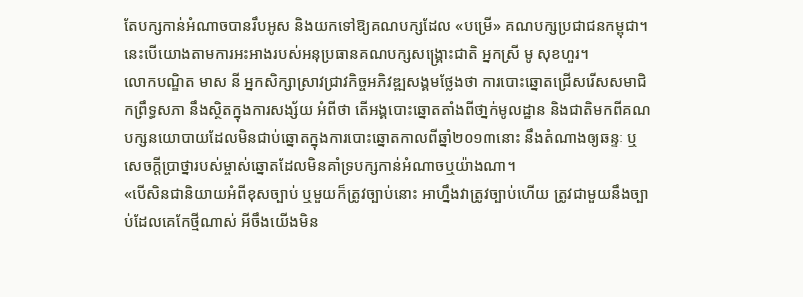តែបក្សកាន់អំណាចបានរឹបអូស និងយកទៅឱ្យគណបក្សដែល «បម្រើ» គណបក្សប្រជាជនកម្ពុជា។ នេះបើយោងតាមការអះអាងរបស់អនុប្រធានគណបក្សសង្គ្រោះជាតិ អ្នកស្រី មូ សុខហួរ។
លោកបណ្ឌិត មាស នី អ្នកសិក្សាស្រាវជ្រាវកិច្ចអភិវឌ្ឍសង្គមថ្លែងថា ការបោះឆ្នោតជ្រើសរើសសមាជិកព្រឹទ្ធសភា នឹងស្ថិតក្នុងការសង្ស័យ អំពីថា តើអង្គបោះឆ្នោតតាំងពីថា្នក់មូលដ្ឋាន និងជាតិមកពីគណបក្សនយោបាយដែលមិនជាប់ឆ្នោតក្នុងការបោះឆ្នោតកាលពីឆ្នាំ២០១៣នោះ នឹងតំណាងឲ្យឆន្ទៈ ឬសេចក្តីប្រាថ្នារបស់ម្ចាស់ឆ្នោតដែលមិនគាំទ្របក្សកាន់អំណាចឬយ៉ាងណា។
«បើសិនជានិយាយអំពីខុសច្បាប់ ឬមួយក៏ត្រូវច្បាប់នោះ អាហ្នឹងវាត្រូវច្បាប់ហើយ ត្រូវជាមួយនឹងច្បាប់ដែលគេកែថ្មីណាស់ អីចឹងយើងមិន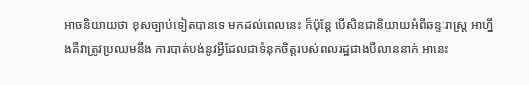អាចនិយាយថា ខុសច្បាប់ទៀតបានទេ មកដល់ពេលនេះ ក៏ប៉ុន្តែ បើសិនជានិយាយអំពីឆន្ទៈរាស្រ្ត អាហ្នឹងគឺវាត្រូវប្រឈមនឹង ការបាត់បង់នូវអ្វីដែលជាទំនុកចិត្តរបស់ពលរដ្ឋជាងបីលាននាក់ អានេះ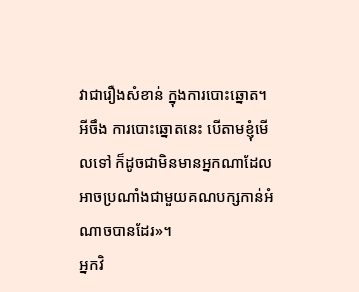វាជារឿងសំខាន់ ក្នុងការបោះឆ្នោត។ អីចឹង ការបោះឆ្នោតនេះ បើតាមខ្ញុំមើលទៅ ក៏ដូចជាមិនមានអ្នកណាដែលអាចប្រណាំងជាមួយគណបក្សកាន់អំណាចបានដែរ»។
អ្នកវិ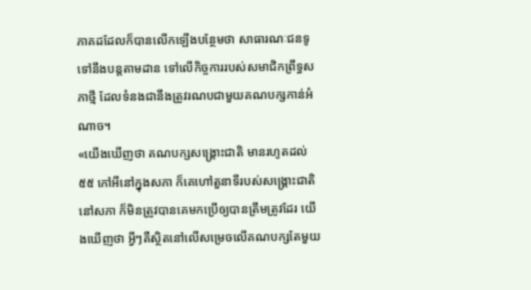ភាគដដែលក៏បានលើកឡើងបន្ថែមថា សាធារណៈជនទូទៅនឹងបន្តតាមដាន ទៅលើកិច្ចការរបស់សមាជិកព្រឹទ្ធសភាថ្មី ដែលទំនងជានឹងត្រូវរណបជាមួយគណបក្សកាន់អំណាច។
«យើងឃើញថា គណបក្សសង្គ្រោះជាតិ មានរហូតដល់៥៥ កៅអីនៅក្នុងសភា ក៏គេហៅតួនាទីរបស់សង្គ្រោះជាតិនៅសភា ក៏មិនត្រូវបានគេមកប្រើឲ្យបានត្រឹមត្រូវដែរ យើងឃើញថា អ្វីៗគឺស្ថិតនៅលើសម្រេចលើគណបក្សតែមួយ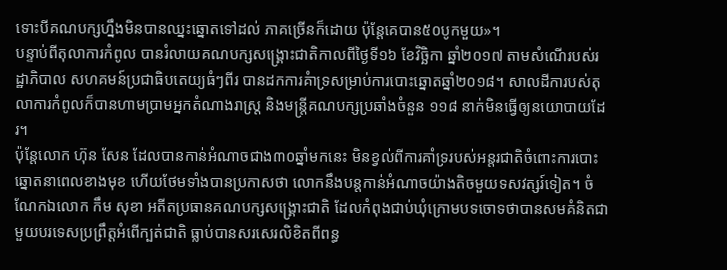ទោះបីគណបក្សហ្នឹងមិនបានឈ្នះឆ្នោតទៅដល់ ភាគច្រើនក៏ដោយ ប៉ុន្តែគេបាន៥០បូកមួយ»។
បន្ទាប់ពីតុលាការកំពូល បានរំលាយគណបក្សសង្គ្រោះជាតិកាលពីថ្ងៃទី១៦ ខែវិច្ឆិកា ឆ្នាំ២០១៧ តាមសំណើរបស់រដ្ឋាភិបាល សហគមន៍ប្រជាធិបតេយ្យធំៗពីរ បានដកការគំាទ្រសម្រាប់ការបោះឆ្នោតឆ្នាំ២០១៨។ សាលដីការបស់តុលាការកំពូលក៏បានហាមប្រាមអ្នកតំណាងរាស្ត្រ និងមន្ត្រីគណបក្សប្រឆាំងចំនួន ១១៨ នាក់មិនធ្វើឲ្យនយោបាយដែរ។
ប៉ុន្តែលោក ហ៊ុន សែន ដែលបានកាន់អំណាចជាង៣០ឆ្នាំមកនេះ មិនខ្វល់ពីការគាំទ្ររបស់អន្តរជាតិចំពោះការបោះឆ្នោតនាពេលខាងមុខ ហើយថែមទាំងបានប្រកាសថា លោកនឹងបន្តកាន់អំណាចយ៉ាងតិចមួយទសវត្សរ៍ទៀត។ ចំណែកឯលោក កឹម សុខា អតីតប្រធានគណបក្សសង្គ្រោះជាតិ ដែលកំពុងជាប់ឃុំក្រោមបទចោទថាបានសមគំនិតជាមួយបរទេសប្រព្រឹត្តអំពើក្បត់ជាតិ ធ្លាប់បានសរសេរលិខិតពីពន្ធ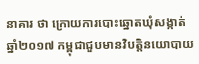នាគារ ថា ក្រោយការបោះឆ្នោតឃុំសង្កាត់ ឆ្នាំ២០១៧ កម្ពុជាជួបមានវិបត្តិនយោបាយ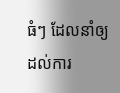ធំៗ ដែលនាំឲ្យដល់ការ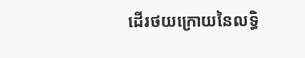ដើរថយក្រោយនៃលទ្ធិ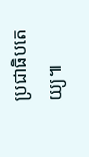ប្រជាធិបតេយ្យ៕